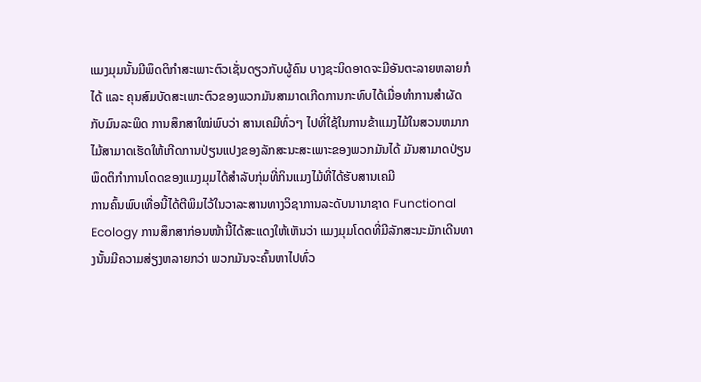ແມງມຸມນັ້ນມີພຶດຕິກຳສະເພາະຕົວເຊັ່ນດຽວກັບຜູ້ຄົນ ບາງຊະນິດອາດຈະມີອັນຕະລາຍຫລາຍກໍໄດ້ ແລະ ຄຸນສົມບັດສະເພາະຕົວຂອງພວກມັນສາມາດເກີດການກະທົບໄດ້ເມື່ອທຳການສຳຜັດກັບມົນລະພິດ ການສຶກສາໃໝ່ພົບວ່າ ສານເຄມີທົ່ວໆ ໄປທີ່ໃຊ້ໃນການຂ້າແມງໄມ້ໃນສວນຫມາກໄມ້ສາມາດເຮັດໃຫ້ເກີດການປ່ຽນແປງຂອງລັກສະນະສະເພາະຂອງພວກມັນໄດ້ ມັນສາມາດປ່ຽນພຶດຕິກຳການໂດດຂອງແມງມຸມໄດ້ສຳລັບກຸ່ມທີ່ກິນແມງໄມ້ທີ່ໄດ້ຮັບສານເຄມີ
ການຄົ້ນພົບເທື່ອນີ້ໄດ້ຕີພິມໄວ້ໃນວາລະສານທາງວິຊາການລະດັບນານາຊາດ Functional Ecology ການສຶກສາກ່ອນໜ້ານີ້ໄດ້ສະແດງໃຫ້ເຫັນວ່າ ແມງມຸມໂດດທີ່ມີລັກສະນະມັກເດີນທາງນັ້ນມີຄວາມສ່ຽງຫລາຍກວ່າ ພວກມັນຈະຄົ້ນຫາໄປທົ່ວ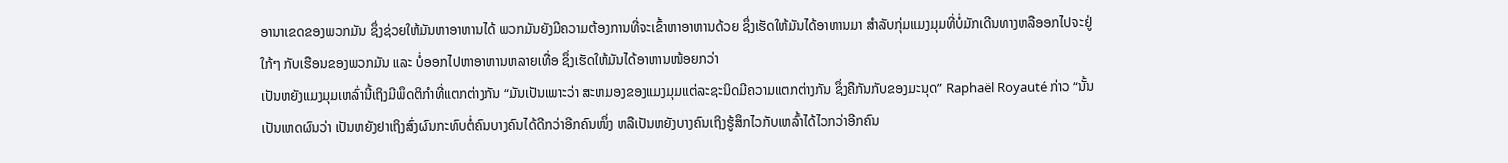ອານາເຂດຂອງພວກມັນ ຊຶ່ງຊ່ວຍໃຫ້ມັນຫາອາຫານໄດ້ ພວກມັນຍັງມີຄວາມຕ້ອງການທີ່ຈະເຂົ້າຫາອາຫານດ້ວຍ ຊຶ່ງເຮັດໃຫ້ມັນໄດ້ອາຫານມາ ສຳລັບກຸ່ມແມງມຸມທີ່ບໍ່ມັກເດີນທາງຫລືອອກໄປຈະຢູ່ໃກ້ໆ ກັບເຮືອນຂອງພວກມັນ ແລະ ບໍ່ອອກໄປຫາອາຫານຫລາຍເທື່ອ ຊຶ່ງເຮັດໃຫ້ມັນໄດ້ອາຫານໜ້ອຍກວ່າ
ເປັນຫຍັງແມງມຸມເຫລົ່ານີ້ເຖິງມີພຶດຕິກຳທີ່ແຕກຕ່າງກັນ “ມັນເປັນເພາະວ່າ ສະຫມອງຂອງແມງມຸມແຕ່ລະຊະນິດມີຄວາມແຕກຕ່າງກັນ ຊຶ່ງຄືກັນກັບຂອງມະນຸດ” Raphaël Royauté ກ່າວ “ນັ້ນເປັນເຫດຜົນວ່າ ເປັນຫຍັງຢາເຖິງສົ່ງຜົນກະທົບຕໍ່ຄົນບາງຄົນໄດ້ດີກວ່າອີກຄົນໜຶ່ງ ຫລືເປັນຫຍັງບາງຄົນເຖິງຮູ້ສຶກໄວກັບເຫລົ້າໄດ້ໄວກວ່າອີກຄົນ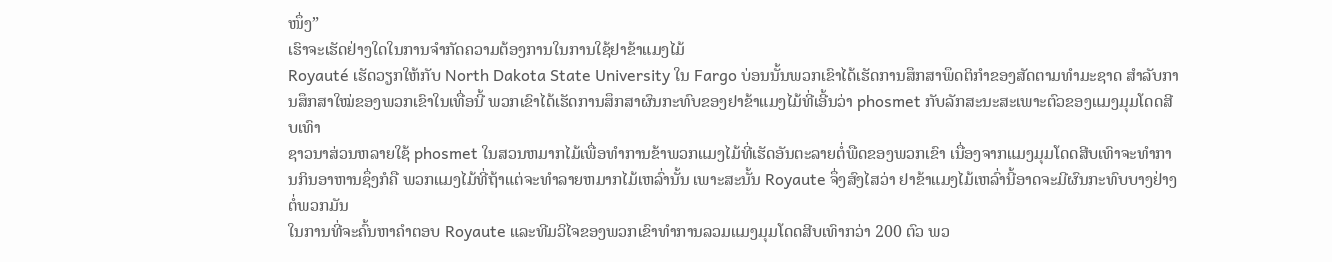ໜຶ່ງ”
ເຮົາຈະເຮັດຢ່າງໃດໃນການຈຳກັດຄວາມຕ້ອງການໃນການໃຊ້ຢາຂ້າແມງໄມ້
Royauté ເຮັດວຽກໃຫ້ກັບ North Dakota State University ໃນ Fargo ບ່ອນນັ້ນພວກເຂົາໄດ້ເຮັດການສຶກສາພຶດຕິກຳຂອງສັດຕາມທຳມະຊາດ ສຳລັບການສຶກສາໃໝ່ຂອງພວກເຂົາໃນເທື່ອນີ້ ພວກເຂົາໄດ້ເຮັດການສຶກສາຜົນກະທົບຂອງຢາຂ້າແມງໄມ້ທີ່ເອີ້ນວ່າ phosmet ກັບລັກສະນະສະເພາະຕົວຂອງແມງມຸມໂດດສີບເທົາ
ຊາວນາສ່ວນຫລາຍໃຊ້ phosmet ໃນສວນຫມາກໄມ້ເພື່ອທຳການຂ້າພວກແມງໄມ້ທີ່ເຮັດອັນຕະລາຍຕໍ່ພືດຂອງພວກເຂົາ ເນື່ອງຈາກແມງມຸມໂດດສີບເທົາຈະທຳການກິນອາຫານຊຶ່ງກໍຄື ພວກແມງໄມ້ທີ່ຖ້າແຕ່ຈະທຳລາຍຫມາກໄມ້ເຫລົ່ານັ້ນ ເພາະສະນັ້ນ Royaute ຈຶ່ງສົງໄສວ່າ ຢາຂ້າແມງໄມ້ເຫລົ່ານີ້ອາດຈະມີຜົນກະທົບບາງຢ່າງຕໍ່ພວກມັນ
ໃນການທີ່ຈະຄົ້ນຫາຄຳຕອບ Royaute ແລະທີມວິໄຈຂອງພວກເຂົາທຳການລວມແມງມຸມໂດດສີບເທົາກວ່າ 200 ຕົວ ພວ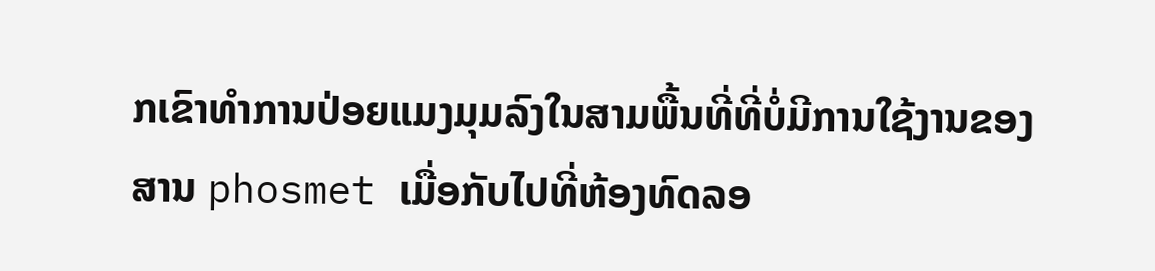ກເຂົາທຳການປ່ອຍແມງມຸມລົງໃນສາມພື້ນທີ່ທີ່ບໍ່ມີການໃຊ້ງານຂອງສານ phosmet ເມື່ອກັບໄປທີ່ຫ້ອງທົດລອ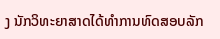ງ ນັກວິທະຍາສາດໄດ້ທຳການທົດສອບລັກ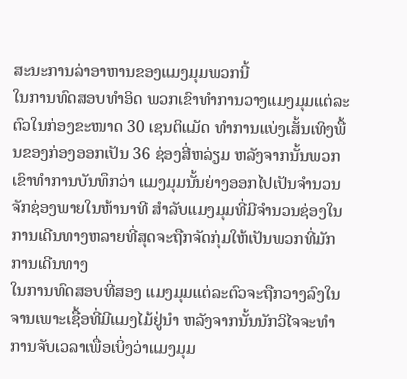ສະນະການລ່າອາຫານຂອງແມງມຸມພວກນີ້
ໃນການທົດສອບທຳອິດ ພວກເຂົາທຳການວາງແມງມຸມແຕ່ລະຕົວໃນກ່ອງຂະໜາດ 30 ເຊນຕິແມັດ ທຳການແບ່ງເສັ້ນເທິງພື້ນຂອງກ່ອງອອກເປັນ 36 ຊ່ອງສີ່ຫລ່ຽມ ຫລັງຈາກນັ້ນພວກເຂົາທຳການບັນທຶກວ່າ ແມງມຸມນັ້ນຍ່າງອອກໄປເປັນຈຳນວນຈັກຊ່ອງພາຍໃນຫ້ານາທີ ສຳລັບແມງມຸມທີ່ມີຈຳນວນຊ່ອງໃນການເດີນທາງຫລາຍທີ່ສຸດຈະຖືກຈັດກຸ່ມໃຫ້ເປັນພວກທີ່ມັກການເດີນທາງ
ໃນການທົດສອບທີ່ສອງ ແມງມຸມແຕ່ລະຕົວຈະຖືກວາງລົງໃນຈານເພາະເຊື້ອທີ່ມີແມງໄມ້ຢູ່ນຳ ຫລັງຈາກນັ້ນນັກວິໄຈຈະທຳການຈັບເວລາເພື່ອເບິ່ງວ່າແມງມຸມ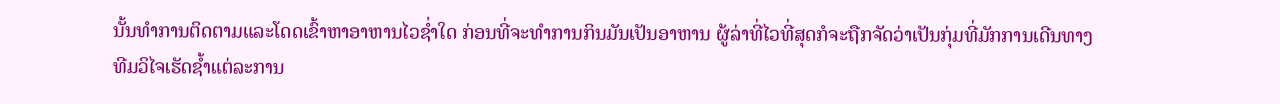ນັ້ນທຳການຕິດຕາມແລະໂດດເຂົ້າຫາອາຫານໄວຊ່ຳໃດ ກ່ອນທີ່ຈະທຳການກິນມັນເປັນອາຫານ ຜູ້ລ່າທີ່ໄວທີ່ສຸດກໍຈະຖືກຈັດວ່າເປັນກຸ່ມທີ່ມັກການເດີນທາງ
ທີມວິໄຈເຮັດຊ້ຳແຕ່ລະການ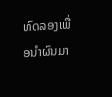ທົດລອງເພື່ອນຳຜົນມາ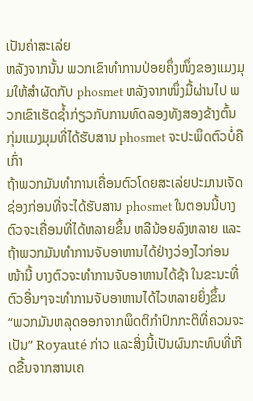ເປັນຄ່າສະເລ່ຍ
ຫລັງຈາກນັ້ນ ພວກເຂົາທຳການປ່ອຍຄຶ່ງໜຶ່ງຂອງແມງມຸມໃຫ້ສຳຜັດກັບ phosmet ຫລັງຈາກໜຶ່ງມື້ຜ່ານໄປ ພວກເຂົາເຮັດຊ້ຳກ່ຽວກັບການທົດລອງທັງສອງຂ້າງຕົ້ນ ກຸ່ມແມງມຸມທີ່ໄດ້ຮັບສານ phosmet ຈະປະພຶດຕົວບໍ່ຄືເກົ່າ
ຖ້າພວກມັນທຳການເຄື່ອນຕົວໂດຍສະເລ່ຍປະມານເຈັດຊ່ອງກ່ອນທີ່ຈະໄດ້ຮັບສານ phosmet ໃນຕອນນີ້ບາງຕົວຈະເຄື່ອນທີ່ໄດ້ຫລາຍຂຶ້ນ ຫລືນ້ອຍລົງຫລາຍ ແລະຖ້າພວກມັນທຳການຈັບອາຫານໄດ້ຢ່າງວ່ອງໄວກ່ອນໜ້ານີ້ ບາງຕົວຈະທຳການຈັບອາຫານໄດ້ຊ້າ ໃນຂະນະທີ່ຕົວອື່ນໆຈະທຳການຈັບອາຫານໄດ້ໄວຫລາຍຍິ່ງຂຶ້ນ
“ພວກມັນຫລຸດອອກຈາກພຶດຕິກຳປົກກະຕິທີ່ຄວນຈະເປັນ” Royauté ກ່າວ ແລະສິ່ງນີ້ເປັນຜົນກະທົບທີ່ເກີດຂື້ນຈາກສານເຄ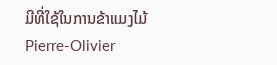ມີທີ່ໃຊ້ໃນການຂ້າແມງໄມ້
Pierre-Olivier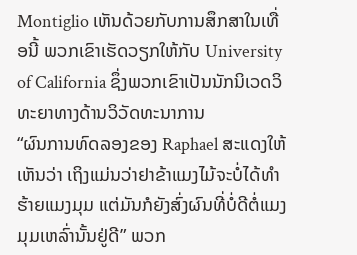Montiglio ເຫັນດ້ວຍກັບການສຶກສາໃນເທື່ອນີ້ ພວກເຂົາເຮັດວຽກໃຫ້ກັບ University of California ຊຶ່ງພວກເຂົາເປັນນັກນິເວດວິທະຍາທາງດ້ານວິວັດທະນາການ
“ຜົນການທົດລອງຂອງ Raphael ສະແດງໃຫ້ເຫັນວ່າ ເຖິງແມ່ນວ່າຢາຂ້າແມງໄມ້ຈະບໍ່ໄດ້ທຳຮ້າຍແມງມຸມ ແຕ່ມັນກໍຍັງສົ່ງຜົນທີ່ບໍ່ດີຕໍ່ແມງມຸມເຫລົ່ານັ້ນຢູ່ດີ” ພວກ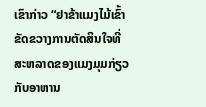ເຂົາກ່າວ “ຢາຂ້າແມງໄມ້ເຂົ້າຂັດຂວາງການຕັດສິນໃຈທີ່ສະຫລາດຂອງແມງມຸມກ່ຽວກັບອາຫານ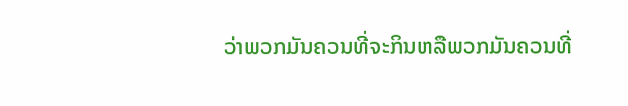ວ່າພວກມັນຄວນທີ່ຈະກິນຫລືພວກມັນຄວນທີ່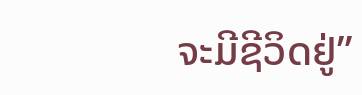ຈະມີຊີວິດຢູ່”